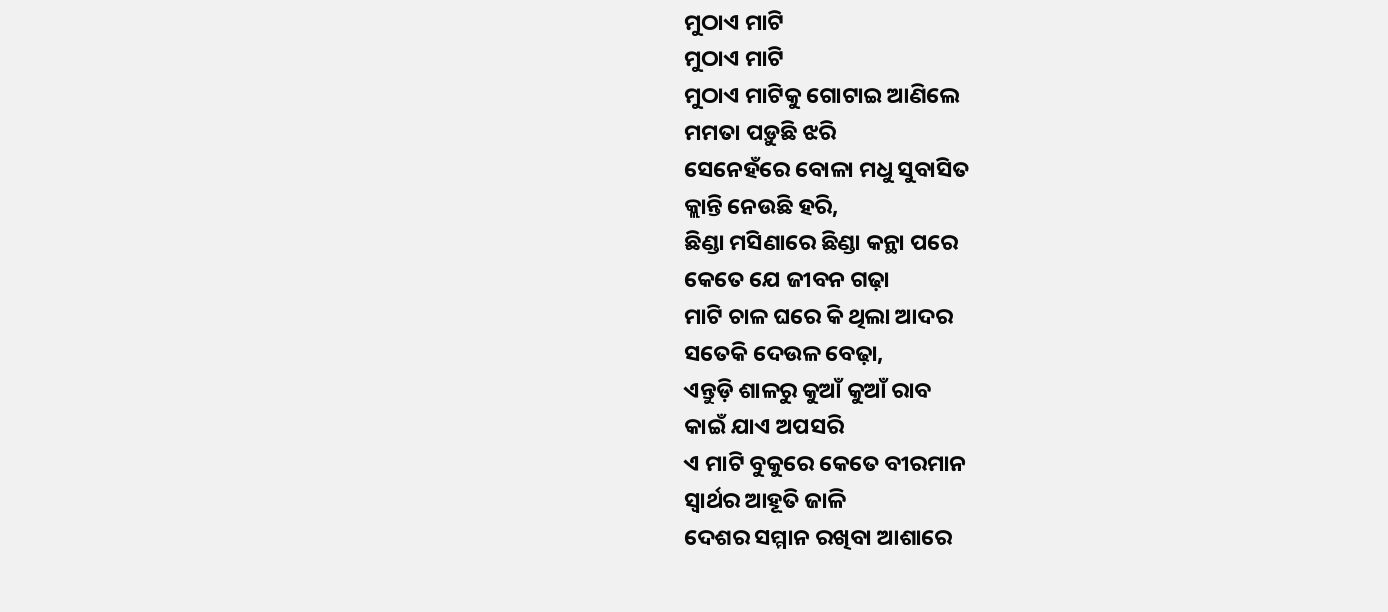ମୁଠାଏ ମାଟି
ମୁଠାଏ ମାଟି
ମୁଠାଏ ମାଟିକୁ ଗୋଟାଇ ଆଣିଲେ
ମମତା ପଡ଼ୁଛି ଝରି
ସେନେହଁରେ ବୋଳା ମଧୁ ସୁବାସିତ
କ୍ଲାନ୍ତି ନେଉଛି ହରି,
ଛିଣ୍ଡା ମସିଣାରେ ଛିଣ୍ଡା କନ୍ଥା ପରେ
କେତେ ଯେ ଜୀବନ ଗଢ଼ା
ମାଟି ଚାଳ ଘରେ କି ଥିଲା ଆଦର
ସତେକି ଦେଉଳ ବେଢ଼ା,
ଏନ୍ତୁଡ଼ି ଶାଳରୁ କୁଆଁ କୁଆଁ ରାବ
କାଇଁ ଯାଏ ଅପସରି
ଏ ମାଟି ବୁକୁରେ କେତେ ବୀରମାନ
ସ୍ୱାର୍ଥର ଆହୂତି ଜାଳି
ଦେଶର ସମ୍ମାନ ରଖିବା ଆଶାରେ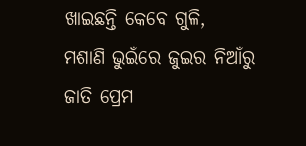ଖାଇଛନ୍ତି କେବେ ଗୁଳି,
ମଶାଣି ଭୁଇଁରେ ଜୁଇର ନିଆଁରୁ
ଜାତି ପ୍ରେମ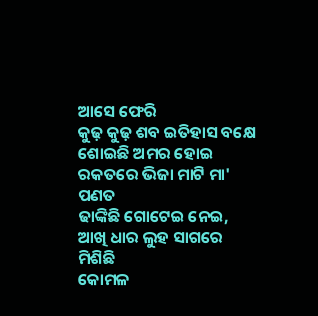ଆସେ ଫେରି
କୁଢ଼ କୁଢ଼ ଶବ ଇତିହାସ ବକ୍ଷେ
ଶୋଇଛି ଅମର ହୋଇ
ରକତରେ ଭିଜା ମାଟି ମା' ପଣତ
ଢାଙ୍କିଛି ଗୋଟେଇ ନେଇ,
ଆଖି ଧାର ଲୁହ ସାଗରେ ମିଶିଛି
କୋମଳ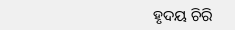ହୃଦୟ ଚିରି